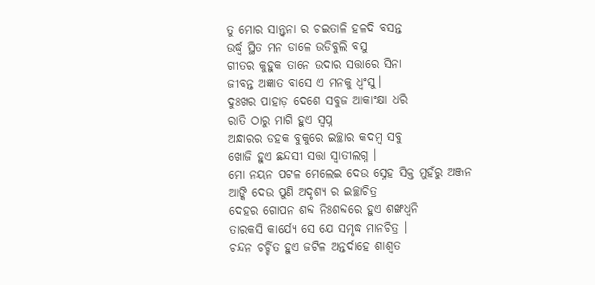ତୁ ମୋର ସାନ୍ତ୍ବନା ର ଚଇତାଳି ହଳଦି ବସନ୍ତ
ଉର୍ଦ୍ଧ୍ବ ସ୍ଥିତ ମନ ଡାଳେ ଉଡିବୁଲି ବସୁ
ଗୀତର କୁହୁକ ତାନେ ଉଦାର ସତ୍ତାରେ ସିନା
ଜୀବନ୍ତ ଅଜ୍ଞାତ ବାସେ ଏ ମନକୁ ଧ୍ଵଂସୁ।
ଦୁଃଖର ପାହାଡ଼ ଦେଶେ ସବୁଜ ଆକାଂକ୍ଷା ଧରି
ରାତି ଠାରୁ ମାଗି ହୁଏ ସ୍ଵପ୍ନ
ଅନ୍ଧାରର ଡହକ ବୁକୁରେ ଇଚ୍ଛାର କଦମ୍ଵ ସବୁ
ଖୋଜି ହୁଏ ଛନ୍ଦସୀ ସତ୍ତା ସ୍ଵାତୀଲଗ୍ନ ।
ମୋ ନୟନ ପଟଳ ମେଲେଇ ଦେଉ ସ୍ନେହ ସିକ୍ତ ମୁହଁରୁ ଅଞ୍ଜନ
ଆଙ୍କି ଦେଉ ପୁଣି ଅଦୃଶ୍ୟ ର ଇଚ୍ଛାଚିତ୍ର
ଦେହର ଗୋପନ ଶବ୍ଦ ନିଃଶବ୍ଦରେ ହୁଏ ଶଙ୍ଖଧ୍ଵନି
ତାରକସି କାର୍ଯ୍ୟେ ସେ ଯେ ସମୃଦ୍ଧ ମାନଚିତ୍ର ।
ଚନ୍ଦନ ଚର୍ଚ୍ଚିତ ହୁଏ ଜଟିଳ ଅନ୍ତର୍ଦାହେ ଶାଶ୍ଵତ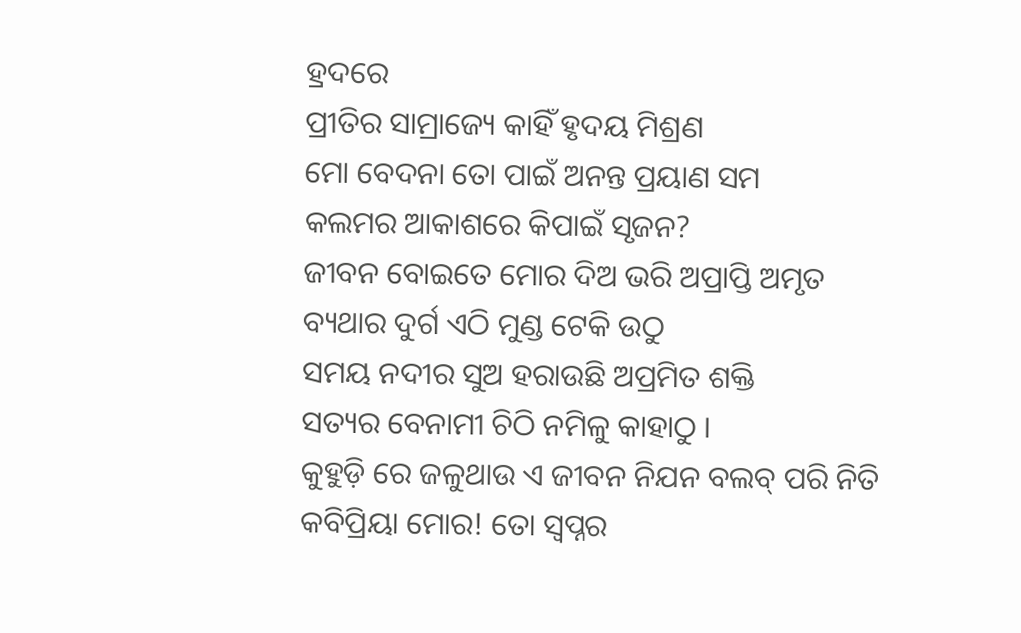ହ୍ରଦରେ
ପ୍ରୀତିର ସାମ୍ରାଜ୍ୟେ କାହିଁ ହୃଦୟ ମିଶ୍ରଣ
ମୋ ବେଦନା ତୋ ପାଇଁ ଅନନ୍ତ ପ୍ରୟାଣ ସମ
କଲମର ଆକାଶରେ କିପାଇଁ ସୃଜନ?
ଜୀବନ ବୋଇତେ ମୋର ଦିଅ ଭରି ଅପ୍ରାପ୍ତି ଅମୃତ
ବ୍ୟଥାର ଦୁର୍ଗ ଏଠି ମୁଣ୍ଡ ଟେକି ଉଠୁ
ସମୟ ନଦୀର ସୁଅ ହରାଉଛି ଅପ୍ରମିତ ଶକ୍ତି
ସତ୍ୟର ବେନାମୀ ଚିଠି ନମିଳୁ କାହାଠୁ ।
କୁହୁଡ଼ି ରେ ଜଳୁଥାଉ ଏ ଜୀବନ ନିଯନ ବଲବ୍ ପରି ନିତି
କବିପ୍ରିୟା ମୋର! ତୋ ସ୍ଵପ୍ନର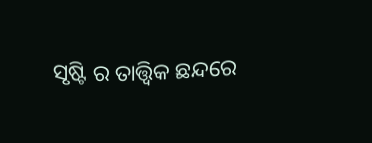ସୃଷ୍ଟି ର ତାତ୍ତ୍ଵିକ ଛନ୍ଦରେ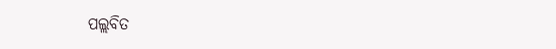ପଲ୍ଲବିତ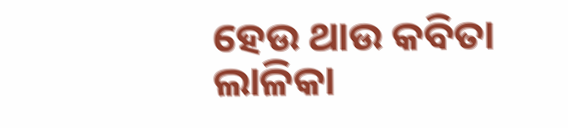ହେଉ ଥାଉ କବିତା ଲାଳିକା